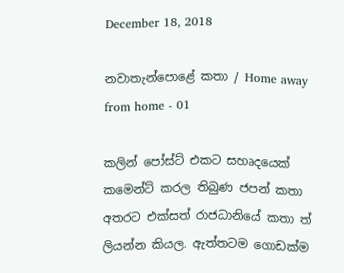December 18, 2018

නවාතැන්පොළේ කතා / Home away from home - 01

කලින් පෝස්ට් එකට සහෘදයෙක් කමෙන්ට් කරල තිබුණ ජපන් කතා අතරට එක්සත් රාජධානියේ කතා ත් ලියන්න කියල. ඇත්තටම ගොඩක්ම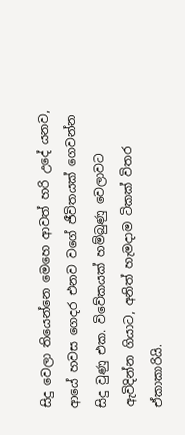සිදු වෙලා තියෙන්නෙ මෙහෙ ආවත් හරි උදේ යනව, ආයේ හවස ගෙදර එනව වගේ ජීවිතයක් ගෙවන්න සිදු වුණු එක. විවේකයක් හම්බුණු වෙලාවට ඇවිදින්න ගියාට, අනිත් හැමදාම ටිකක් විතර ඒකාකාරියි.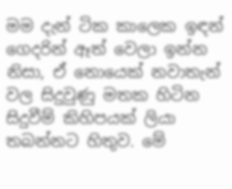මම දැන් ටික කාලෙක ඉඳන් ගෙදරින් ඈත් වෙලා ඉන්න නිසා, ඒ නොයෙක් නවාතැන් වල සිදුවුණු මතක හිටින සිදුවීම් කිහිපයක් ලියා තබන්නට හිතුව. මේ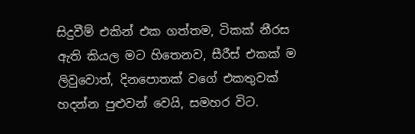සිදුවීම් එකින් එක ගත්තම, ටිකක් නීරස ඇති කියල මට හිතෙනව, සීරීස් එකක් ම ලිවුවොත්, දිනපොතක් වගේ එකතුවක් හදන්න පුළුවන් වෙයි, සමහර විට.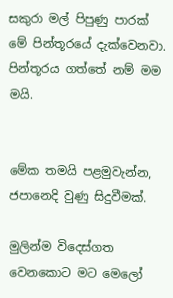සකුරා මල් පිපුණු පාරක් මේ පින්තූරයේ දැක්වෙනවා. පින්තූරය ගත්තේ නම් මම මයි.


මේක තමයි පළමුවැන්න, ජපානෙදි වුණු සිදුවීමක්.

මුලින්ම විදෙස්ගත වෙනකොට මට මෙලෝ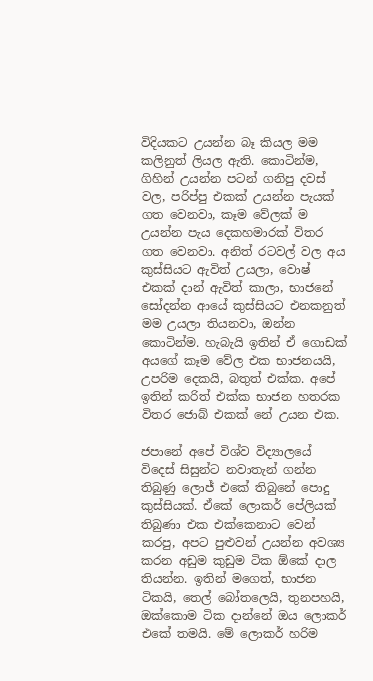විදියකට උයන්න බෑ කියල මම කලිනුත් ලියල ඇති. කොටින්ම, ගිහින් උයන්න පටන් ගනිපු දවස් වල, පරිප්පු එකක් උයන්න පැයක් ගත වෙනවා, කෑම වේලක් ම උයන්න පැය දෙකහමාරක් විතර ගත වෙනවා. අනිත් රටවල් වල අය කුස්සියට ඇවිත් උයලා, වොෂ් එකක් දාන් ඇවිත් කාලා, භාජනේ සෝදන්න ආයේ කුස්සියට එනකනුත් මම උයලා තියනවා, ඔන්න කොටින්ම. හැබැයි ඉතින් ඒ ගොඩක් අයගේ කෑම වේල එක භාජනයයි, උපරිම දෙකයි, බතුත් එක්ක. අපේ ඉතින් කරිත් එක්ක භාජන හතරක විතර ජොබ් එකක් නේ උයන එක.

ජපානේ අපේ විශ්ව විද්‍යාලයේ විදෙස් සිසුන්ට නවාතැන් ගන්න තිබුණු ලොජ් එකේ තිබුනේ පොදු කුස්සියක්. ඒකේ ලොකර් පේලියක් තිබුණා එක එක්කෙනාට වෙන් කරපු, අපට පුළුවන් උයන්න අවශ්‍ය කරන අඩුම කුඩුම ටික ඕකේ දාල තියන්න. ඉතින් මගෙත්, භාජන ටිකයි, තෙල් බෝතලෙයි, තුනපහයි, ඔක්කොම ටික දාන්නේ ඔය ලොකර් එකේ තමයි. මේ ලොකර් හරිම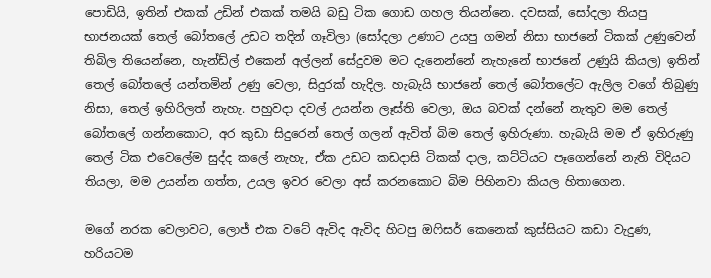පොඩියි, ඉතින් එකක් උඩින් එකක් තමයි බඩු ටික ගොඩ ගහල තියන්නෙ. දවසක්, සෝදලා තියපු භාජනයක් තෙල් බෝතලේ උඩට තදින් ගෑවිලා (සෝදලා උණාට උයපු ගමන් නිසා භාජනේ ටිකක් උණුවෙන් තිබිල තියෙන්නෙ, හැන්ඩ්ල් එකෙන් අල්ලන් සේදුවම මට දැනෙන්නේ නැහැනේ භාජනේ උණුයි කියල) ඉතින් තෙල් බෝතලේ යන්තමින් උණු වෙලා, සිදුරක් හැදිල. හැබැයි භාජනේ තෙල් බෝතලේට ඇලිල වගේ තිබුණු නිසා, තෙල් ඉහිරිලත් නැහැ. පහුවදා දවල් උයන්න ලෑස්ති වෙලා, ඔය බවක් දන්නේ නැතුව මම තෙල් බෝතලේ ගන්නකොට, අර කුඩා සිදුරෙන් තෙල් ගලන් ඇවිත් බිම තෙල් ඉහිරුණා. හැබැයි මම ඒ ඉහිරුණු තෙල් ටික එවෙලේම සුද්ද කලේ නැහැ, ඒක උඩට කඩදාසි ටිකක් දාල, කට්ටියට පෑගෙන්නේ නැති විදියට තියලා, මම උයන්න ගත්ත, උයල ඉවර වෙලා අස් කරනකොට බිම පිහිනවා කියල හිතාගෙන.

මගේ නරක වෙලාවට, ලොජ් එක වටේ ඇවිද ඇවිද හිටපු ඔෆිසර් කෙනෙක් කුස්සියට කඩා වැදුණ, හරියටම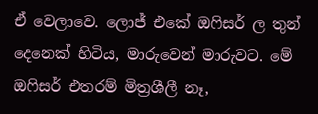ඒ වෙලාවෙ. ලොජ් එකේ ඔෆිසර් ල තුන් දෙනෙක් හිටිය, මාරුවෙන් මාරුවට. මේ ඔෆිසර් එතරම් මිත්‍රශීලී නෑ,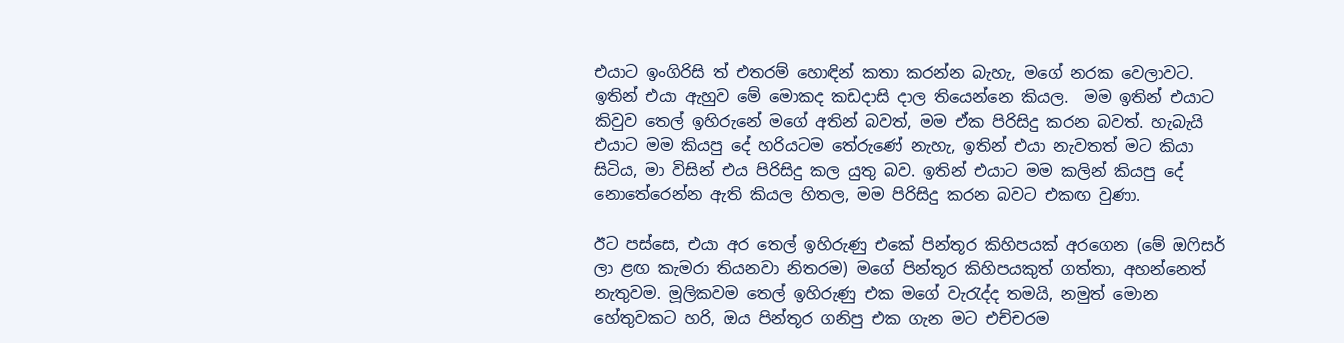එයාට ඉංගිරිසි ත් එතරම් හොඳින් කතා කරන්න බැහැ, මගේ නරක වෙලාවට. ඉතින් එයා ඇහුව මේ මොකද කඩදාසි දාල තියෙන්නෙ කියල.  මම ඉතින් එයාට කිවුව තෙල් ඉහිරුනේ මගේ අතින් බවත්, මම ඒක පිරිසිදු කරන බවත්. හැබැයි එයාට මම කියපු දේ හරියටම තේරුණේ නැහැ, ඉතින් එයා නැවතත් මට කියා සිටිය, මා විසින් එය පිරිසිදු කල යුතු බව. ඉතින් එයාට මම කලින් කියපු දේ නොතේරෙන්න ඇති කියල හිතල, මම පිරිසිදු කරන බවට එකඟ වුණා.

ඊට පස්සෙ, එයා අර තෙල් ඉහිරුණු එකේ පින්තූර කිහිපයක් අරගෙන (මේ ඔෆිසර් ලා ළඟ කැමරා තියනවා නිතරම) මගේ පින්තූර කිහිපයකුත් ගත්තා, අහන්නෙත් නැතුවම. මූලිකවම තෙල් ඉහිරුණු එක මගේ වැරැද්ද තමයි, නමුත් මොන හේතුවකට හරි, ඔය පින්තූර ගනිපු එක ගැන මට එච්චරම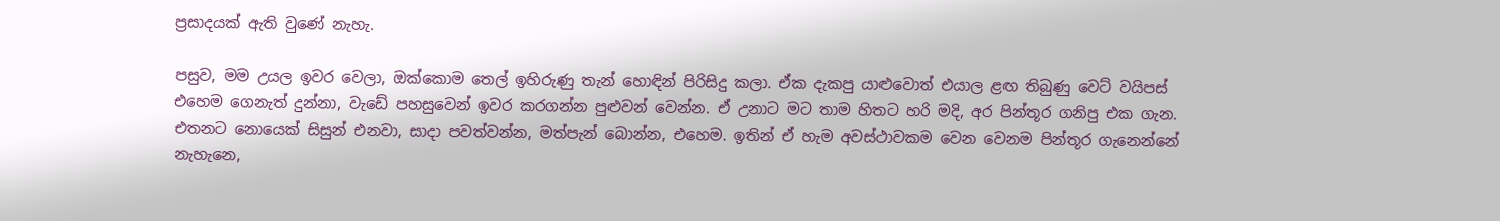ප්‍රසාදයක් ඇති වුණේ නැහැ.

පසුව, මම උයල ඉවර වෙලා, ඔක්කොම තෙල් ඉහිරුණු තැන් හොඳින් පිරිසිදු කලා. ඒක දැකපු යාළුවොත් එයාල ළඟ තිබුණු වෙට් වයිපස් එහෙම ගෙනැත් දුන්නා, වැඩේ පහසුවෙන් ඉවර කරගන්න පුළුවන් වෙන්න. ඒ උනාට මට තාම හිතට හරි මදි, අර පින්තූර ගනිපු එක ගැන. එතනට නොයෙක් සිසුන් එනවා, සාදා පවත්වන්න, මත්පැන් බොන්න, එහෙම. ඉතින් ඒ හැම අවස්ථාවකම වෙන වෙනම පින්තූර ගැනෙන්නේ නැහැනෙ,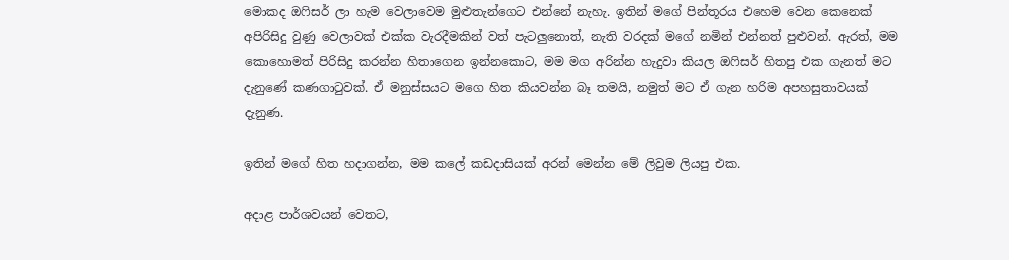මොකද ඔෆිසර් ලා හැම වෙලාවෙම මුළුතැන්ගෙට එන්නේ නැහැ. ඉතින් මගේ පින්තූරය එහෙම වෙන කෙනෙක් අපිරිසිදු වුණු වෙලාවක් එක්ක වැරදීමකින් වත් පැටලුනොත්, නැති වරදක් මගේ නමින් එන්නත් පුළුවන්. ඇරත්, මම කොහොමත් පිරිසිදු කරන්න හිතාගෙන ඉන්නකොට, මම මග අරින්න හැදුවා කියල ඔෆිසර් හිතපු එක ගැනත් මට දැනුණේ කණගාටුවක්. ඒ මනුස්සයට මගෙ හිත කියවන්න බෑ තමයි, නමුත් මට ඒ ගැන හරිම අපහසුතාවයක් දැනුණ.

ඉතින් මගේ හිත හදාගන්න, මම කලේ කඩදාසියක් අරන් මෙන්න මේ ලිවුම ලියපු එක.

අදාළ පාර්ශවයන් වෙතට,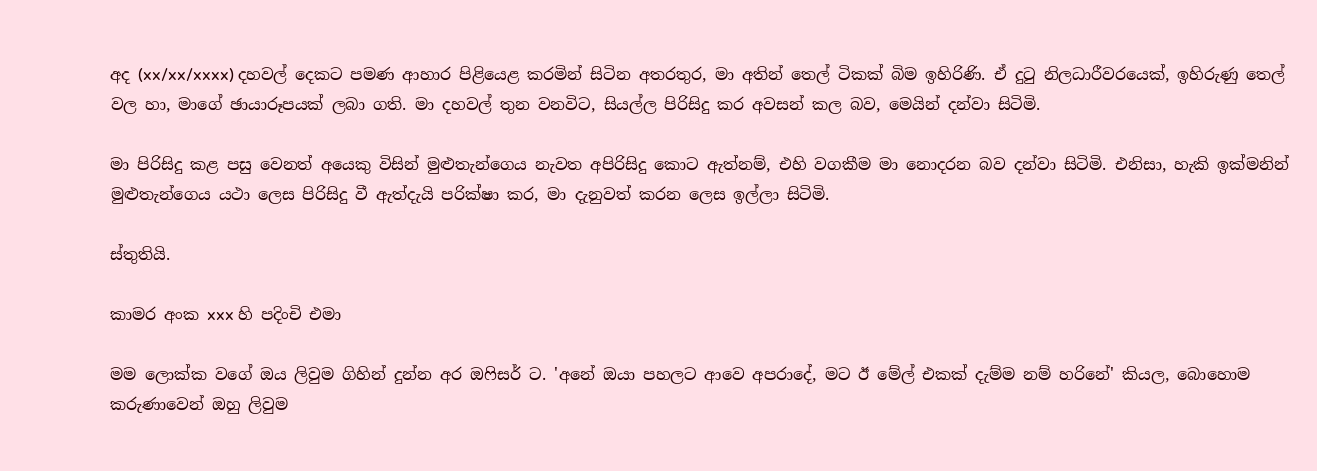අද (xx/xx/xxxx) දහවල් දෙකට පමණ ආහාර පිළියෙළ කරමින් සිටින අතරතුර, මා අතින් තෙල් ටිකක් බිම ඉහිරිණි. ඒ දුටු නිලධාරීවරයෙක්, ඉහිරුණු තෙල් වල හා, මාගේ ඡායාරූපයක් ලබා ගති. මා දහවල් තුන වනවිට, සියල්ල පිරිසිදු කර අවසන් කල බව, මෙයින් දන්වා සිටිමි.

මා පිරිසිදු කළ පසු වෙනත් අයෙකු විසින් මුළුතැන්ගෙය නැවත අපිරිසිදු කොට ඇත්නම්, එහි වගකීම මා නොදරන බව දන්වා සිටිමි. එනිසා, හැකි ඉක්මනින් මුළුතැන්ගෙය යථා ලෙස පිරිසිදු වී ඇත්දැයි පරික්ෂා කර, මා දැනුවත් කරන ලෙස ඉල්ලා සිටිමි.

ස්තුතියි.

කාමර අංක xxx හි පදිංචි එමා

මම ලොක්ක වගේ ඔය ලිවුම ගිහින් දුන්න අර ඔෆිසර් ට. 'අනේ ඔයා පහලට ආවෙ අපරාදේ, මට ඊ මේල් එකක් දැම්ම නම් හරිනේ' කියල, බොහොම කරුණාවෙන් ඔහු ලිවුම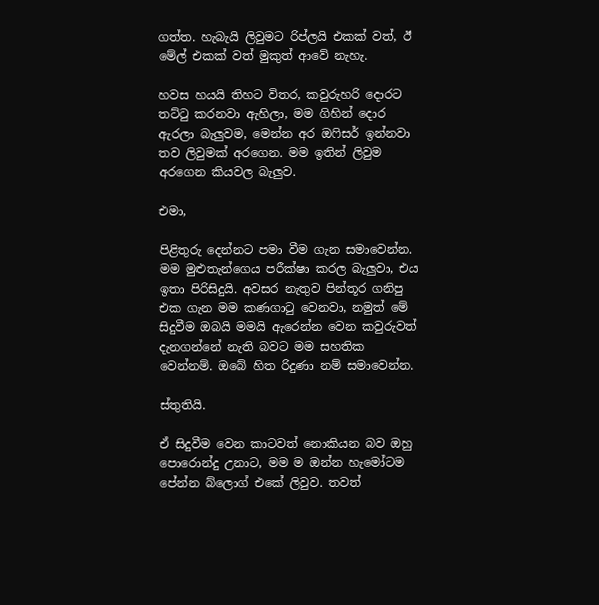ගත්ත. හැබැයි ලිවුමට රිප්ලයි එකක් වත්, ඊ මේල් එකක් වත් මුකුත් ආවේ නැහැ.

හවස හයයි තිහට විතර, කවුරුහරි දොරට තට්ටු කරනවා ඇහිලා, මම ගිහින් දොර ඇරලා බැලුවම, මෙන්න අර ඔෆිසර් ඉන්නවා තව ලිවුමක් අරගෙන. මම ඉතින් ලිවුම අරගෙන කියවල බැලුව.

එමා,

පිළිතුරු දෙන්නට පමා වීම ගැන සමාවෙන්න. මම මුළුතැන්ගෙය පරීක්ෂා කරල බැලුවා, එය ඉතා පිරිසිදුයි. අවසර නැතුව පින්තූර ගනිපු එක ගැන මම කණගාටු වෙනවා, නමුත් මේ සිදුවීම ඔබයි මමයි ඇරෙන්න වෙන කවුරුවත් දැනගන්නේ නැති බවට මම සහතික වෙන්නම්. ඔබේ හිත රිදුණා නම් සමාවෙන්න.

ස්තුතියි.

ඒ සිදුවීම වෙන කාටවත් නොකියන බව ඔහු පොරොන්දු උනාට, මම ම ඔන්න හැමෝටම පේන්න බ්ලොග් එකේ ලිවුව. තවත්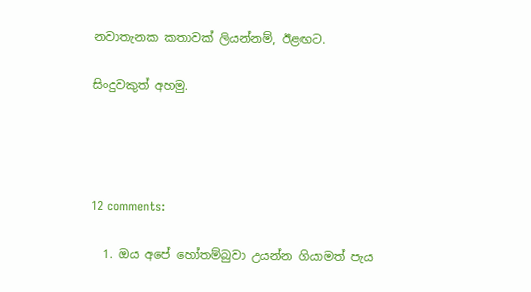නවාතැනක කතාවක් ලියන්නම්, ඊළඟට.

සිංදුවකුත් අහමු.




12 comments:

  1. ඔය අපේ හෝතම්බුවා උයන්න ගියාමත් පැය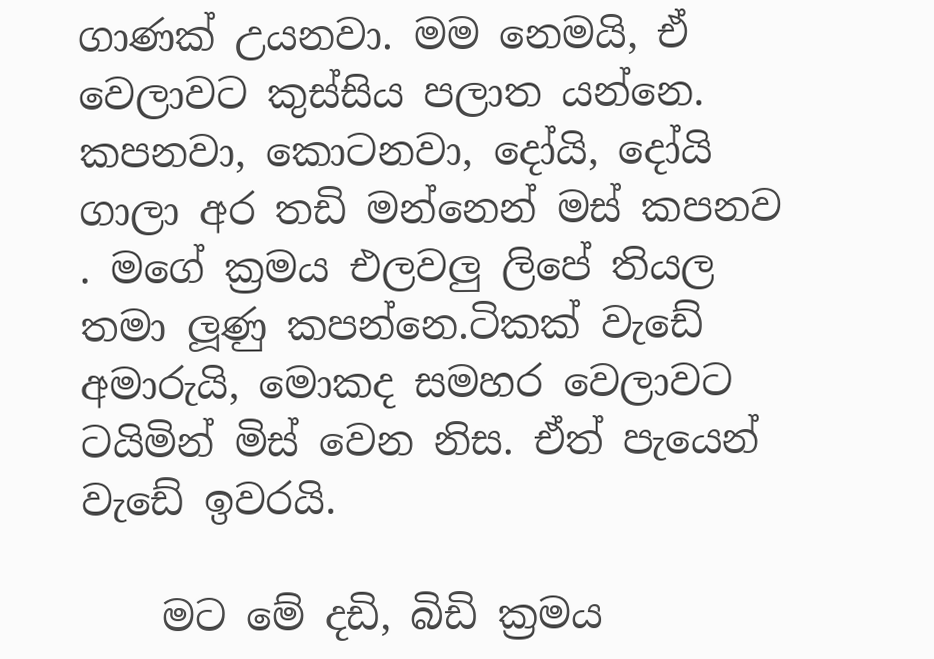ගාණක් උයනවා. මම නෙමයි, ඒ වෙලාවට කුස්සිය පලාත යන්නෙ. කපනවා, කොටනවා, දෝයි, දෝයි ගාලා අර තඩි මන්නෙන් මස් කපනව . මගේ ක්‍රමය එලවලු ලිපේ තියල තමා ලූණු කපන්නෙ.ටිකක් වැඩේ අමාරුයි, මොකද සමහර වෙලාවට ටයිමින් මිස් වෙන නිස. ඒත් පැයෙන් වැඩේ ඉවරයි.

    මට මේ දඩි, බිඩි ක්‍රමය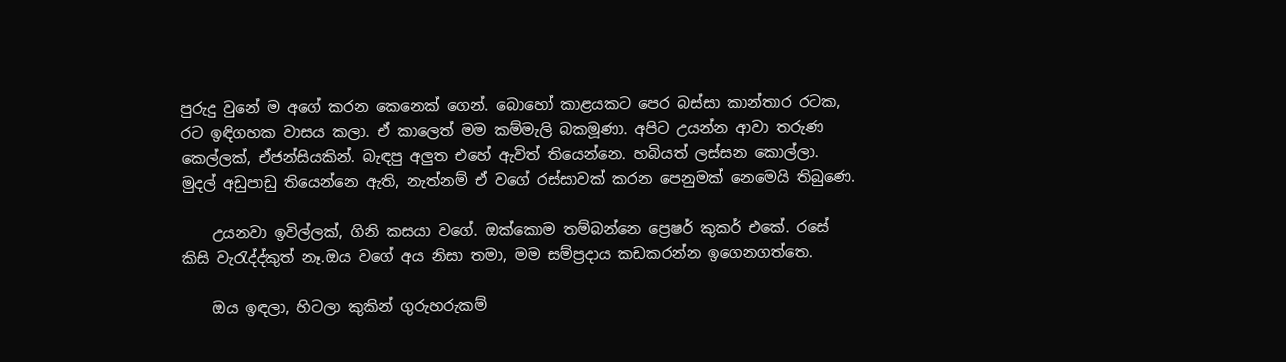පුරුදු වුනේ ම අගේ කරන කෙනෙක් ගෙන්. බොහෝ කාළයකට පෙර බස්සා කාන්තාර රටක, රට ඉඳිගහක වාසය කලා. ඒ කාලෙත් මම කම්මැලි බකමූණා. අපිට උයන්න ආවා තරුණ කෙල්ලක්, ඒජන්සියකින්. බැඳපු අලුත එහේ ඇවිත් තියෙන්නෙ. හබියත් ලස්සන කොල්ලා. මුදල් අඩුපාඩු තියෙන්නෙ ඇති, නැත්නම් ඒ වගේ රස්සාවක් කරන පෙනුමක් නෙමෙයි තිබුණෙ.

    උයනවා ඉවිල්ලක්, ගිනි කසයා වගේ. ඔක්කොම තම්බන්නෙ ප්‍රෙෂර් කුකර් එකේ. රසේ කිසි වැ‍රැද්ද්කුත් නෑ.ඔය වගේ අය නිසා තමා, මම සම්ප්‍රදාය කඩකරන්න ඉගෙනගත්තෙ.

    ඔය ඉඳලා, හිටලා කුකින් ගුරුහරුකම්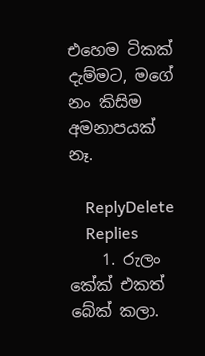එහෙම ටිකක් දැම්මට, මගේ නං කිසිම අමනාපයක් නෑ.

    ReplyDelete
    Replies
    1. රුලං කේක් එකත් බේක් කලා.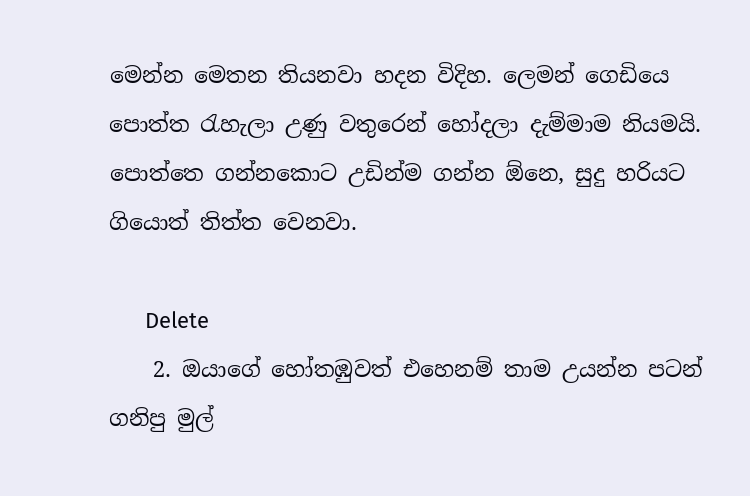මෙන්න මෙතන තියනවා හදන විදිහ. ලෙමන් ගෙඩියෙ පොත්ත ‍රැහැලා උණු වතුරෙන් හෝදලා දැම්මාම නියමයි. පොත්තෙ ගන්නකොට උඩින්ම ගන්න ඕනෙ, සුදු හරියට ගියොත් තිත්ත වෙනවා.

      Delete
    2. ඔයාගේ හෝතඹුවත් එහෙනම් තාම උයන්න පටන් ගනිපු මුල්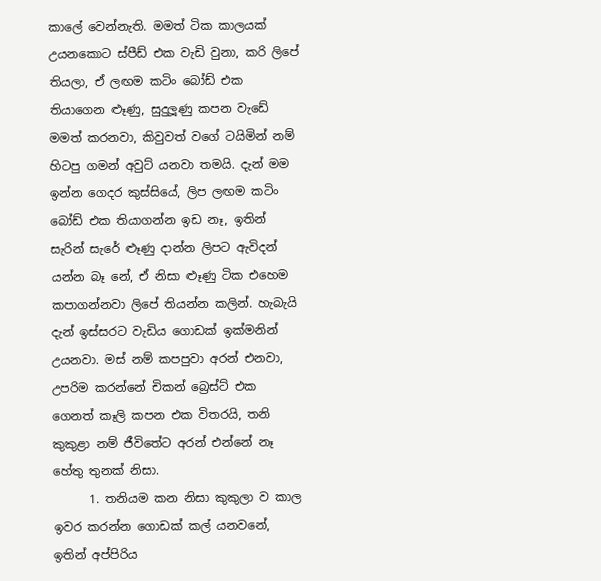කාලේ වෙන්නැති. මමත් ටික කාලයක් උයනකොට ස්පීඩ් එක වැඩි වුනා, කරි ලිපේ තියලා, ඒ ලඟම කටිං බෝඩ් එක තියාගෙන ළූණු, සුදුලූණු කපන වැඩේ මමත් කරනවා, කිවුවත් වගේ ටයිමින් නම් හිටපු ගමන් අවුට් යනවා තමයි. දැන් මම ඉන්න ගෙදර කුස්සියේ, ලිප ලඟම කටිං බෝඩ් එක තියාගන්න ඉඩ නෑ, ඉතින් සැරින් සැරේ ළූණු දාන්න ලිපට ඇවිදන් යන්න බෑ නේ, ඒ නිසා ළූණු ටික එහෙම කපාගන්නවා ලිපේ තියන්න කලින්. හැබැයි දැන් ඉස්සරට වැඩිය ගොඩක් ඉක්මනින් උයනවා. මස් නම් කපපුවා අරන් එනවා, උපරිම කරන්නේ චිකන් බ්‍රෙස්ට් එක ගෙනත් කෑලි කපන එක විතරයි, තනි කුකුළා නම් ජීවිතේට අරන් එන්නේ නෑ හේතු තුනක් නිසා.
      1. තනියම කන නිසා කුකුලා ව කාල ඉවර කරන්න ගොඩක් කල් යනවනේ, ඉතින් අප්පිරිය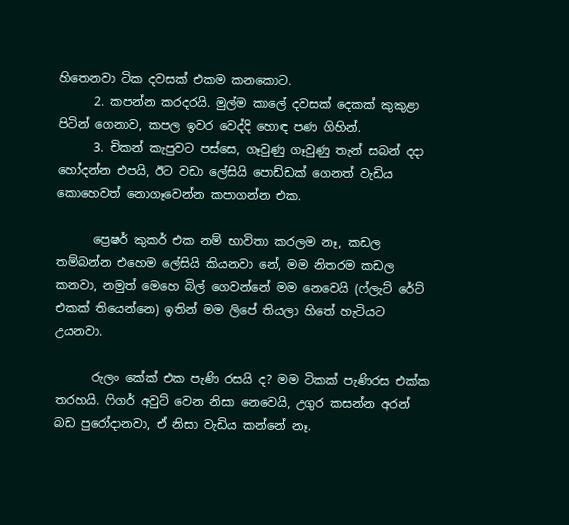හිතෙනවා ටික දවසක් එකම කනකොට.
      2. කපන්න කරදරයි. මුල්ම කාලේ දවසක් දෙකක් කුකුළා පිටින් ගෙනාව, කපල ඉවර වෙද්දි හොඳ පණ ගිහින්.
      3. චිකන් කැපුවට පස්සෙ, ගෑවුණු ගෑවුණු තැන් සබන් දදා හෝදන්න එපයි, ඊට වඩා ලේසියි පොඩ්ඩක් ගෙනත් වැඩිය කොහෙවත් නොගෑවෙන්න කපාගන්න එක.

      ප්‍රෙෂර් කුකර් එක නම් භාවිතා කරලම නෑ, කඩල තම්බන්න එහෙම ලේසියි කියනවා නේ, මම නිතරම කඩල කනවා, නමුත් මෙහෙ බිල් ගෙවන්නේ මම නෙවෙයි (ෆ්ලැට් රේට් එකක් තියෙන්නෙ) ඉතින් මම ලිපේ තියලා හිතේ හැටියට උයනවා.

      රුලං කේක් එක පැණි රසයි ද? මම ටිකක් පැණිරස එක්ක තරහයි. ෆිගර් අවුට් වෙන නිසා නෙවෙයි, උගුර කසන්න අරන් බඩ පුරෝදානවා, ඒ නිසා වැඩිය කන්නේ නෑ.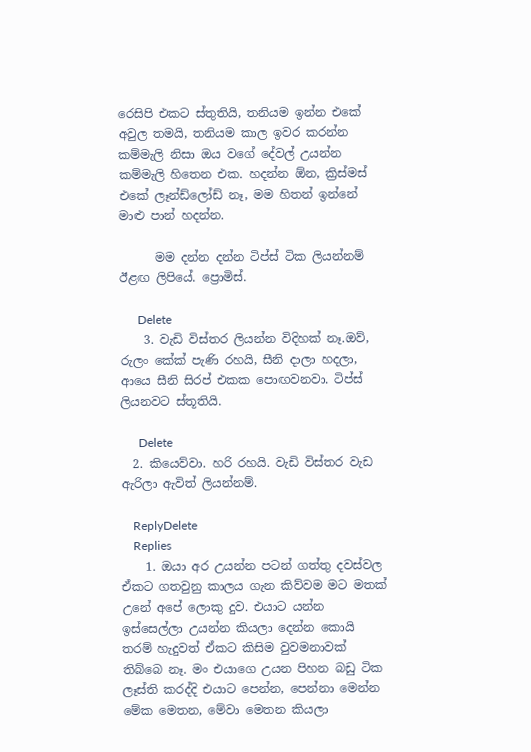රෙසිපි එකට ස්තුතියි, තනියම ඉන්න එකේ අවුල තමයි, තනියම කාල ඉවර කරන්න කම්මැලි නිසා ඔය වගේ දේවල් උයන්න කම්මැලි හිතෙන එක. හදන්න ඕන, ක්‍රිස්මස් එකේ ලෑන්ඩ්ලෝඩ් නෑ, මම හිතන් ඉන්නේ මාළු පාන් හදන්න.

      මම දන්න දන්න ටිප්ස් ටික ලියන්නම් ඊළඟ ලිපියේ. ප්‍රොමිස්.

      Delete
    3. වැඩි විස්තර ලියන්න විදිහක් නෑ.ඔව්, රුලං කේක් පැණි රහයි, සීනි දාලා හදලා, ආයෙ සීනි සිරප් එකක පොඟවනවා. ටිප්ස් ලියනවට ස්තූතියි.

      Delete
  2. කියෙව්වා. හරි රහයි. වැඩි විස්තර වැඩ ඇරිලා ඇවිත් ලියන්නම්.

    ReplyDelete
    Replies
    1. ඔයා අර උයන්න පටන් ගත්තු දවස්වල ඒකට ගතවුනු කාලය ගැන කිව්වම මට මතක් උනේ අපේ ලොකු දුව. එයාට යන්න ඉස්සෙල්ලා උයන්න කියලා දෙන්න කොයි තරම් හැදුවත් ඒකට කිසිම වුවමනාවක් තිබ්බෙ නෑ. මං එයාගෙ උයන පිහන බඩු ටික ලෑස්ති කරද්දි එයාට පෙන්න, පෙන්නා මෙන්න මේක මෙතන, මේවා මෙතන කියලා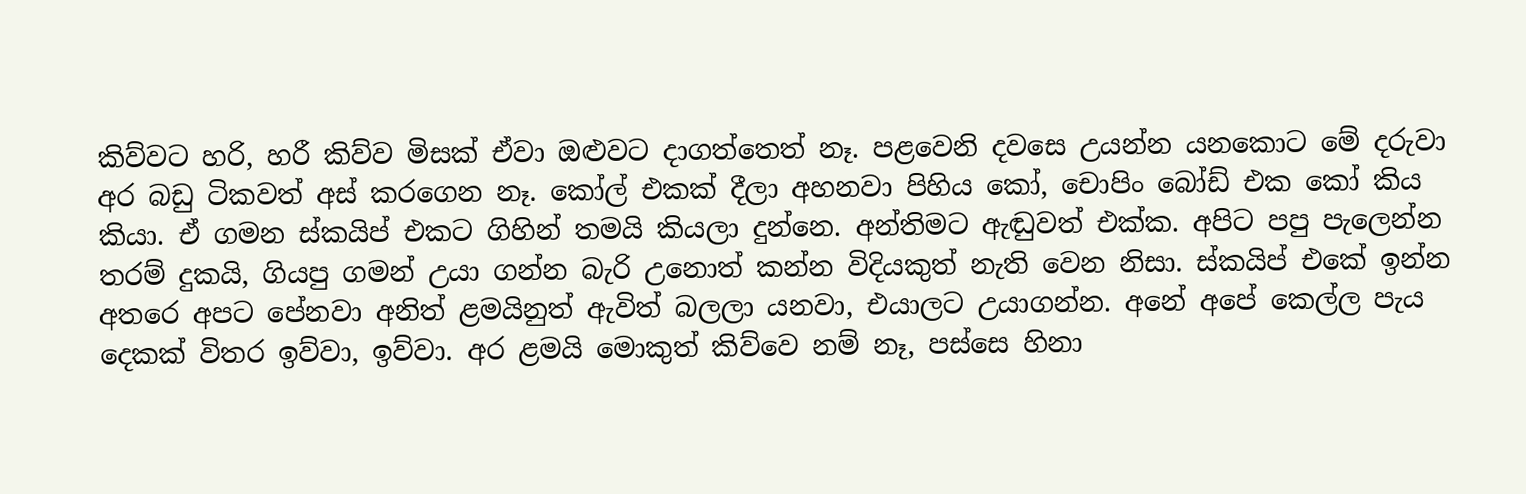කිව්වට හරි, හරී කිව්ව මිසක් ඒවා ඔළුවට දාගත්තෙත් නෑ. පළවෙනි දවසෙ උයන්න යනකොට මේ දරුවා අර බඩු ටිකවත් අස් කරගෙන නෑ. කෝල් එකක් දීලා අහනවා පිහිය කෝ, චොපිං බෝඩ් එක කෝ කිය කියා. ඒ ගමන ස්කයිප් එකට ගිහින් තමයි කියලා දුන්නෙ. අන්තිමට ඇඬුවත් එක්ක. අපිට පපු පැලෙන්න තරම් දුකයි, ගියපු ගමන් උයා ගන්න බැරි උනොත් කන්න විදියකුත් නැති වෙන නිසා. ස්කයිප් එකේ ඉන්න අතරෙ අපට පේනවා අනිත් ළමයිනුත් ඇවිත් බලලා යනවා, එයාලට උයාගන්න. අනේ අපේ කෙල්ල පැය දෙකක් විතර ඉව්වා, ඉව්වා. අර ළමයි මොකුත් කිව්වෙ නම් නෑ, පස්සෙ හිනා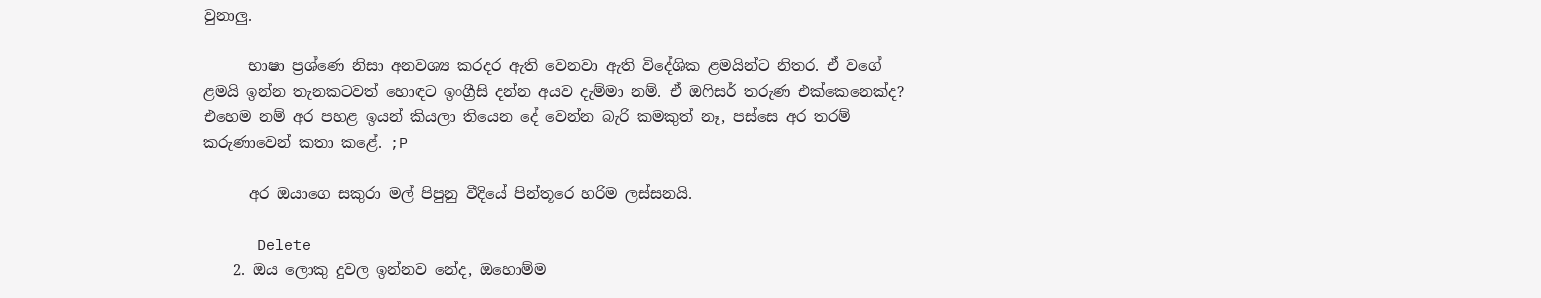වුනාලු.

      භාෂා ප්‍රශ්ණෙ නිසා අනවශ්‍ය කරදර ඇති වෙනවා ඇති විදේශික ළමයින්ට නිතර. ඒ වගේ ළමයි ඉන්න තැනකටවත් හොඳට ඉංග්‍රීසි දන්න අයව දැම්මා නම්. ඒ ඔෆිසර් තරුණ එක්කෙනෙක්ද? එහෙම නම් අර පහළ ඉයන් කියලා තියෙන දේ වෙන්න බැරි කමකුත් නෑ, පස්සෙ අර තරම් කරුණාවෙන් කතා කළේ. ;P

      අර ඔයාගෙ සකුරා මල් පිපුනු වීදියේ පින්තූරෙ හරිම ලස්සනයි.

      Delete
    2. ඔය ලොකු දුවල ඉන්නව නේද, ඔහොම්ම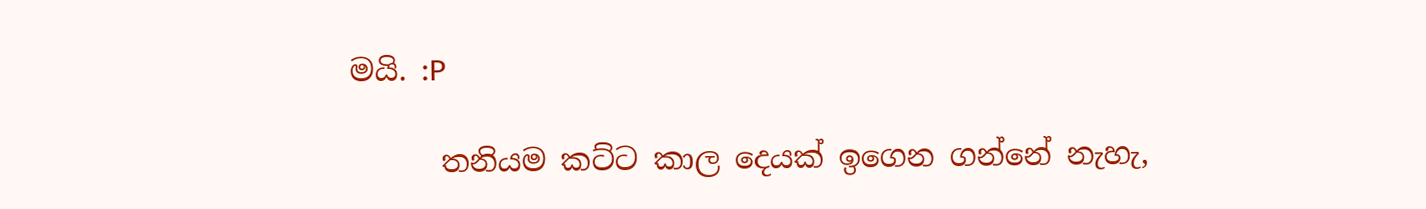මයි. :P

      තනියම කට්ට කාල දෙයක් ඉගෙන ගන්නේ නැහැ,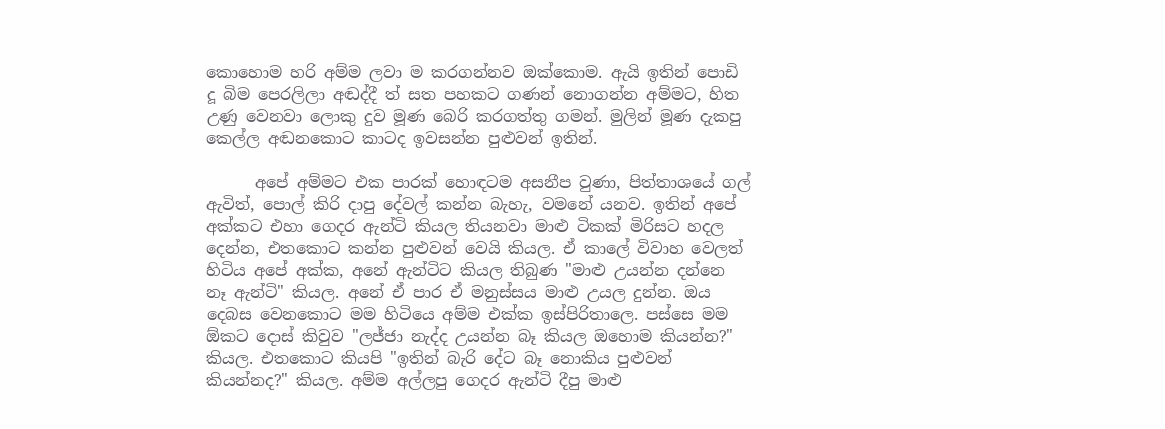කොහොම හරි අම්ම ලවා ම කරගන්නව ඔක්කොම. ඇයි ඉතින් පොඩි දූ බිම පෙරලිලා අඬද්දී ත් සත පහකට ගණන් නොගන්න අම්මට, හිත උණු වෙනවා ලොකු දුව මූණ බෙරි කරගත්තු ගමන්. මුලින් මූණ දැකපු කෙල්ල අඬනකොට කාටද ඉවසන්න පුළුවන් ඉතින්.

      අපේ අම්මට එක පාරක් හොඳටම අසනීප වුණා, පිත්තාශයේ ගල් ඇවිත්, පොල් කිරි දාපු දේවල් කන්න බැහැ, වමනේ යනව. ඉතින් අපේ අක්කට එහා ගෙදර ඇන්ටි කියල තියනවා මාළු ටිකක් මිරිසට හදල දෙන්න, එතකොට කන්න පුළුවන් වෙයි කියල. ඒ කාලේ විවාහ වෙලත් හිටිය අපේ අක්ක, අනේ ඇන්ටිට කියල තිබුණ "මාළු උයන්න දන්නෙ නෑ ඇන්ටි" කියල. අනේ ඒ පාර ඒ මනුස්සය මාළු උයල දුන්න. ඔය දෙබස වෙනකොට මම හිටියෙ අම්ම එක්ක ඉස්පිරිතාලෙ. පස්සෙ මම ඕකට දොස් කිවුව "ලජ්ජා නැද්ද උයන්න බෑ කියල ඔහොම කියන්න?" කියල. එතකොට කියපි "ඉතින් බැරි දේට බෑ නොකිය පුළුවන් කියන්නද?" කියල. අම්ම අල්ලපු ගෙදර ඇන්ටි දීපු මාළු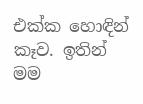එක්ක හොඳින් කෑව. ඉතින් මම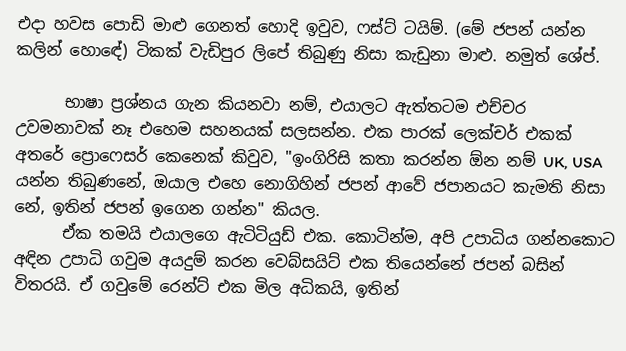එදා හවස පොඩි මාළු ගෙනත් හොදි ඉවුව, ෆස්ට් ටයිම්. (මේ ජපන් යන්න කලින් හොඳේ) ටිකක් වැඩිපුර ලිපේ තිබුණු නිසා කැඩුනා මාළු. නමුත් ශේප්.

      භාෂා ප්‍රශ්නය ගැන කියනවා නම්, එයාලට ඇත්තටම එච්චර උවමනාවක් නෑ එහෙම සහනයක් සලසන්න. එක පාරක් ලෙක්චර් එකක් අතරේ ප්‍රොෆෙසර් කෙනෙක් කිවුව, "ඉංගිරිසි කතා කරන්න ඕන නම් UK, USA යන්න තිබුණනේ, ඔයාල එහෙ නොගිහින් ජපන් ආවේ ජපානයට කැමති නිසා නේ, ඉතින් ජපන් ඉගෙන ගන්න" කියල.
      ඒක තමයි එයාලගෙ ඇටිටියුඩ් එක. කොටින්ම, අපි උපාධිය ගන්නකොට අඳින උපාධි ගවුම අයදුම් කරන වෙබ්සයිට් එක තියෙන්නේ ජපන් බසින් විතරයි. ඒ ගවුමේ රෙන්ට් එක මිල අධිකයි, ඉතින්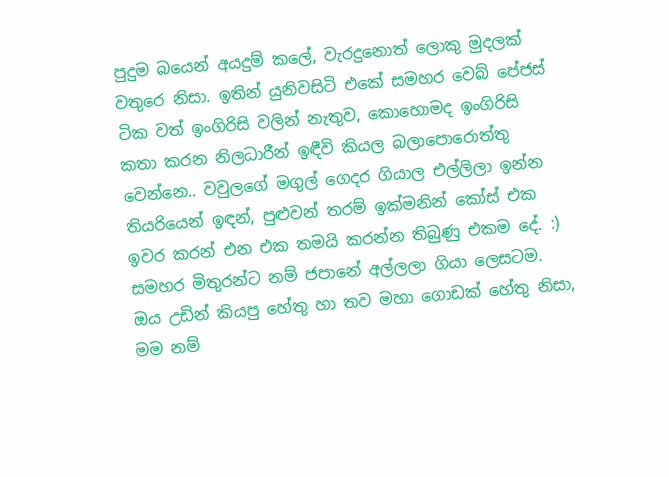පුදුම බයෙන් අයදුම් කලේ, වැරදුනොත් ලොකු මුදලක් වතුරෙ නිසා. ඉතින් යුනිවසිටි එකේ සමහර වෙබ් පේජස් ටික වත් ඉංගිරිසි වලින් නැතුව, කොහොමද ඉංගිරිසි කතා කරන නිලධාරීන් ඉඳීවි කියල බලාපොරොත්තු වෙන්නෙ.. වවුලගේ මගුල් ගෙදර ගියාල එල්ලිලා ඉන්න තියරියෙන් ඉඳන්, පුළුවන් තරම් ඉක්මනින් කෝස් එක ඉවර කරන් එන එක තමයි කරන්න තිබුණු එකම දේ. :) සමහර මිතුරන්ට නම් ජපානේ අල්ලලා ගියා ලෙසටම. ඔය උඩින් කියපු හේතු හා තව මහා ගොඩක් හේතු නිසා, මම නම්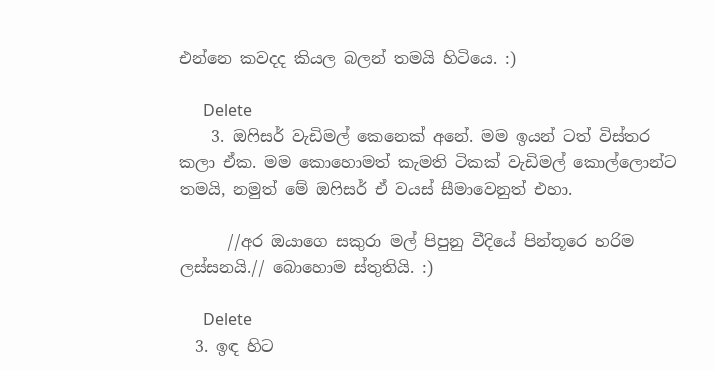එන්නෙ කවදද කියල බලන් තමයි හිටියෙ. :)

      Delete
    3. ඔෆිසර් වැඩිමල් කෙනෙක් අනේ. මම ඉයන් ටත් විස්තර කලා ඒක. මම කොහොමත් කැමති ටිකක් වැඩිමල් කොල්ලොන්ට තමයි, නමුත් මේ ඔෆිසර් ඒ වයස් සීමාවෙනුත් එහා.

      //අර ඔයාගෙ සකුරා මල් පිපුනු වීදියේ පින්තූරෙ හරිම ලස්සනයි.// බොහොම ස්තුතියි. :)

      Delete
  3. ඉඳ හිට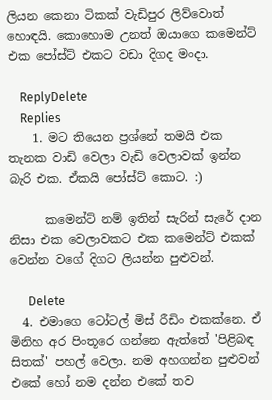ලියන කෙනා ටිකක් වැඩිපුර ලිව්වොත් හොඳයි. කොහොම උනත් ඔයාගෙ කමෙන්ට් එක පෝස්ට් එකට වඩා දිගද මංදා.

    ReplyDelete
    Replies
    1. මට තියෙන ප්‍රශ්නේ තමයි එක තැනක වාඩි වෙලා වැඩි වෙලාවක් ඉන්න බැරි එක. ඒකයි පෝස්ට් කොට. :)

      කමෙන්ට් නම් ඉතින් සැරින් සැරේ දාන නිසා එක වෙලාවකට එක කමෙන්ට් එකක් වෙන්න වගේ දිගට ලියන්න පුළුවන්.

      Delete
  4. එමාගෙ ටෝටල් මිස් රීඩිං එකක්නෙ. ඒ මිනිහ අර පිංතූරෙ ගන්නෙ ඇත්තේ 'පිළිබඳ සිතක්' පහල් වෙලා. නම අහගන්න පුළුවන් එකේ හෝ නම දන්න එකේ තව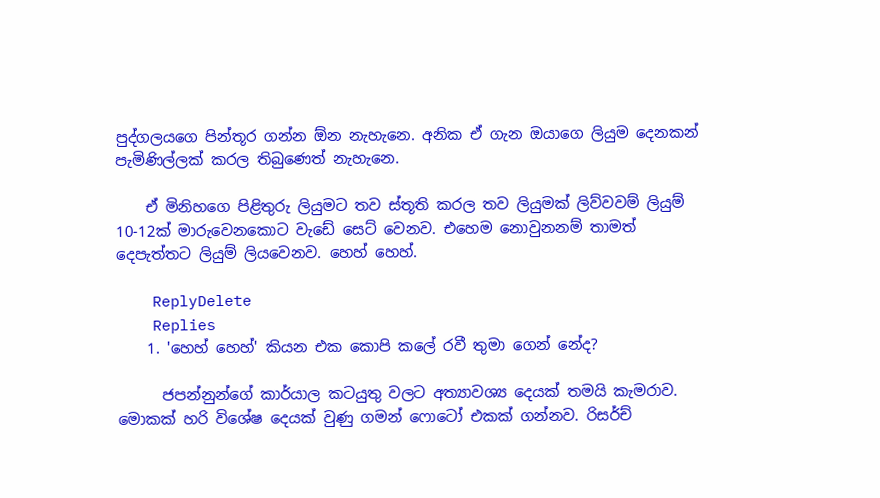පුද්ගලයගෙ පින්තූර ගන්න ඕන නැහැනෙ. අනික ඒ ගැන ඔයාගෙ ලියුම දෙනකන් පැමිණිල්ලක් කරල තිබුණෙත් නැහැනෙ.

    ඒ මිනිහගෙ පිළිතුරු ලියුමට තව ස්තූති කරල තව ලියුමක් ලිව්වවම් ලියුම් 10-12ක් මාරුවෙනකොට වැඩේ සෙට් වෙනව. එහෙම නොවුනනම් තාමත් දෙපැත්තට ලියුම් ලියවෙනව. හෙහ් හෙහ්.

    ReplyDelete
    Replies
    1. 'හෙහ් හෙහ්' කියන එක කොපි කලේ රවී තුමා ගෙන් නේද?

      ජපන්නුන්ගේ කාර්යාල කටයුතු වලට අත්‍යාවශ්‍ය දෙයක් තමයි කැමරාව. මොකක් හරි විශේෂ දෙයක් වුණු ගමන් ෆොටෝ එකක් ගන්නව. රිසර්ච්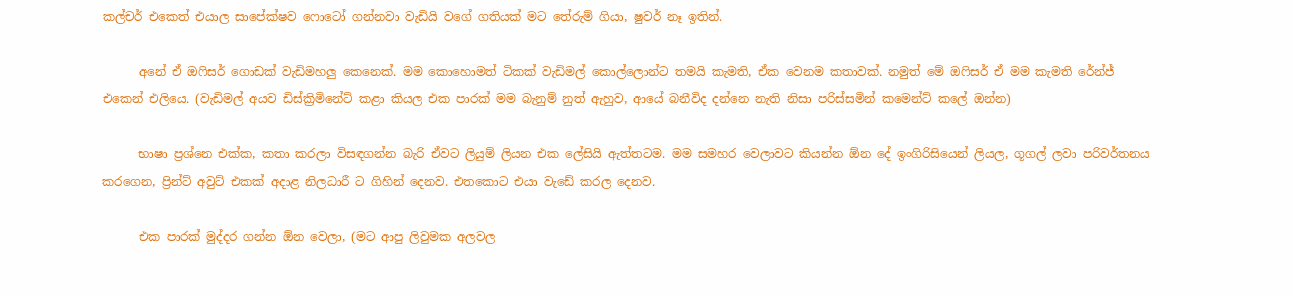කල්චර් එකෙත් එයාල සාපේක්ෂව ෆොටෝ ගන්නවා වැඩියි වගේ ගතියක් මට තේරුම් ගියා, ෂුවර් නෑ ඉතින්.

      අනේ ඒ ඔෆිසර් ගොඩක් වැඩිමහලු කෙනෙක්. මම කොහොමත් ටිකක් වැඩිමල් කොල්ලොන්ට තමයි කැමති, ඒක වෙනම කතාවක්. නමුත් මේ ඔෆිසර් ඒ මම කැමති රේන්ජ් එකෙන් එලියෙ. (වැඩිමල් අයව ඩිස්ක්‍රිමිනේට් කළා කියල එක පාරක් මම බැනුම් නුත් ඇහුව, ආයේ බනීවිද දන්නෙ නැති නිසා පරිස්සමින් කමෙන්ට් කලේ ඔන්න)

      භාෂා ප්‍රශ්නෙ එක්ක, කතා කරලා විසඳගන්න බැරි ඒවට ලියුම් ලියන එක ලේසියි ඇත්තටම. මම සමහර වෙලාවට කියන්න ඕන දේ ඉංගිරිසියෙන් ලියල, ගූගල් ලවා පරිවර්තනය කරගෙන, ප්‍රින්ට් අවුට් එකක් අදාළ නිලධාරී ට ගිහින් දෙනව. එතකොට එයා වැඩේ කරල දෙනව.

      එක පාරක් මුද්දර ගන්න ඕන වෙලා, (මට ආපු ලිවුමක අලවල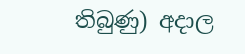තිබුණු) අදාල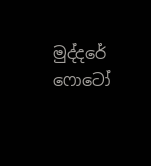මුද්දරේ ෆොටෝ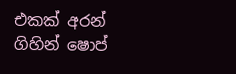එකක් අරන් ගිහින් ෂොප්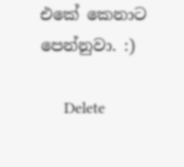එකේ කෙනාට පෙන්නුවා. :)

      Delete